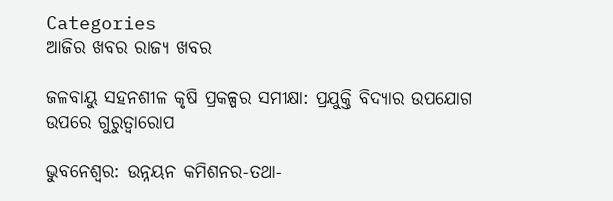Categories
ଆଜିର ଖବର ରାଜ୍ୟ ଖବର

ଜଳବାୟୁ ସହନଶୀଳ କୃଷି ପ୍ରକଳ୍ପର ସମୀକ୍ଷା: ପ୍ରଯୁକ୍ତି ବିଦ୍ୟାର ଉପଯୋଗ ଉପରେ ଗୁରୁତ୍ୱାରୋପ

ଭୁବନେଶ୍ୱର: ଉନ୍ନୟନ କମିଶନର-ତଥା-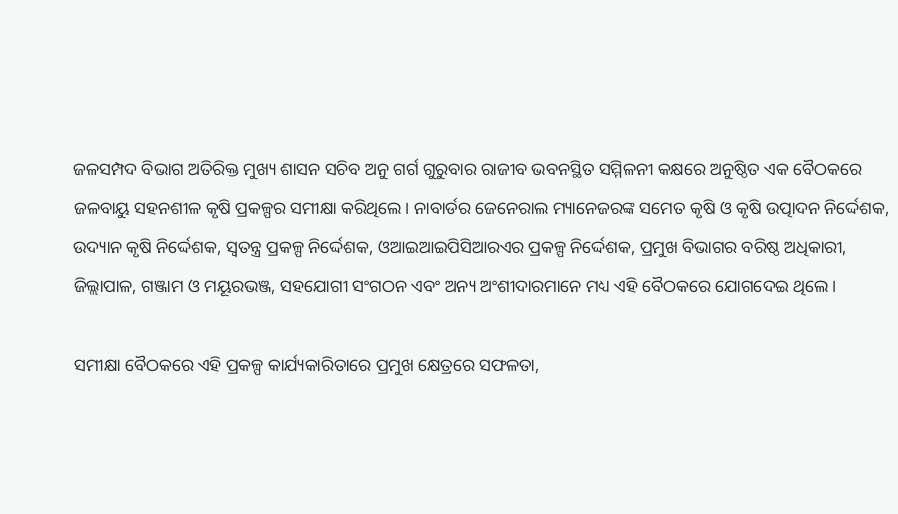ଜଳସମ୍ପଦ ବିଭାଗ ଅତିରିକ୍ତ ମୁଖ୍ୟ ଶାସନ ସଚିବ ଅନୁ ଗର୍ଗ ଗୁରୁବାର ରାଜୀବ ଭବନସ୍ଥିତ ସମ୍ମିଳନୀ କକ୍ଷରେ ଅନୁଷ୍ଠିତ ଏକ ବୈଠକରେ ଜଳବାୟୁ ସହନଶୀଳ କୃଷି ପ୍ରକଳ୍ପର ସମୀକ୍ଷା କରିଥିଲେ। ନାବାର୍ଡର ଜେନେରାଲ ମ୍ୟାନେଜରଙ୍କ ସମେତ କୃଷି ଓ କୃଷି ଉତ୍ପାଦନ ନିର୍ଦ୍ଦେଶକ, ଉଦ୍ୟାନ କୃଷି ନିର୍ଦ୍ଦେଶକ, ସ୍ୱତନ୍ତ୍ର ପ୍ରକଳ୍ପ ନିର୍ଦ୍ଦେଶକ, ଓଆଇଆଇପିସିଆରଏର ପ୍ରକଳ୍ପ ନିର୍ଦ୍ଦେଶକ, ପ୍ରମୁଖ ବିଭାଗର ବରିଷ୍ଠ ଅଧିକାରୀ, ଜିଲ୍ଲାପାଳ, ଗଞ୍ଜାମ ଓ ମୟୂରଭଞ୍ଜ, ସହଯୋଗୀ ସଂଗଠନ ଏବଂ ଅନ୍ୟ ଅଂଶୀଦାରମାନେ ମଧ୍ୟ ଏହି ବୈଠକରେ ଯୋଗଦେଇ ଥିଲେ।

ସମୀକ୍ଷା ବୈଠକରେ ଏହି ପ୍ରକଳ୍ପ କାର୍ଯ୍ୟକାରିତାରେ ପ୍ରମୁଖ କ୍ଷେତ୍ରରେ ସଫଳତା,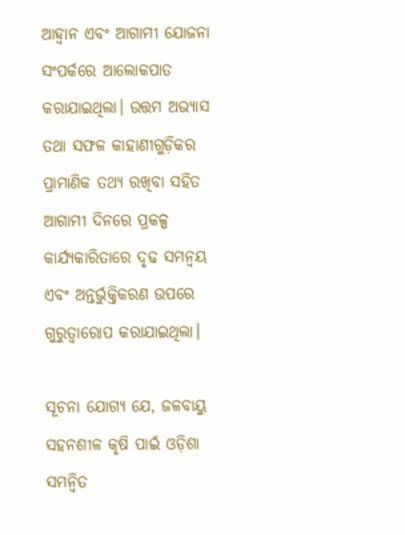ଆହ୍ୱାନ ଏବଂ ଆଗାମୀ ଯୋଜନା ସଂପର୍କରେ ଆଲୋକପାତ କରାଯାଇଥିଲା। ଉତ୍ତମ ଅଭ୍ୟାସ ତଥା ସଫଳ କାହାଣୀଗୁଡ଼ିକର ପ୍ରାମାଣିକ ତଥ୍ୟ ରଖିବା ସହିତ ଆଗାମୀ ଦିନରେ ପ୍ରକଳ୍ପ କାର୍ଯ୍ୟକାରିତାରେ ଦୃଢ ସମନ୍ୱୟ ଏବଂ ଅନ୍ତର୍ଭୁକ୍ତିକରଣ ଉପରେ ଗୁରୁତ୍ୱାରୋପ କରାଯାଇଥିଲା।

ସୂଚନା ଯୋଗ୍ୟ ଯେ, ଜଳବାୟୁ ସହନଶୀଳ କୃଷି ପାଇଁ ଓଡ଼ିଶା ସମନ୍ୱିତ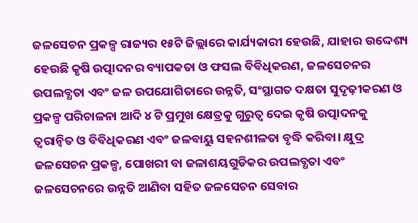ଜଳସେଚନ ପ୍ରକଳ୍ପ ରାଜ୍ୟର ୧୫ଟି ଜିଲ୍ଲାରେ କାର୍ଯ୍ୟକାରୀ ହେଉଛି, ଯାହାର ଉଦ୍ଦେଶ୍ୟ ହେଉଛି କୃଷି ଉତ୍ପାଦନର ବ୍ୟାପକତା ଓ ଫସଲ ବିବିଧିକରଣ, ଜଳସେଚନର ଉପଲବ୍ଧତା ଏବଂ ଜଳ ଉପଯୋଗିତାରେ ଉନ୍ନତି, ସଂସ୍ଥାଗତ ଦକ୍ଷତା ସୁଦୃଢ଼ୀକରଣ ଓ ପ୍ରକଳ୍ପ ପରିଚାଳନା ଆଦି ୪ ଟି ପ୍ରମୁଖ କ୍ଷେତ୍ରକୁ ଗୁରୁତ୍ୱ ଦେଇ କୃଷି ଉତ୍ପାଦନକୁ ତ୍ୱରାନ୍ୱିତ ଓ ବିବିଧିକରଣ ଏବଂ ଜଳବାୟୁ ସହନଶୀଳତା ବୃଦ୍ଧି କରିବା। କ୍ଷୁଦ୍ର ଜଳସେଚନ ପ୍ରକଳ୍ପ, ପୋଖରୀ ବା ଜଳାଶୟଗୁଡିକର ଉପଲବ୍ଧତା ଏବଂ ଜଳସେଚନରେ ଉନ୍ନତି ଆଣିବା ସହିତ ଜଳସେଚନ ସେବାର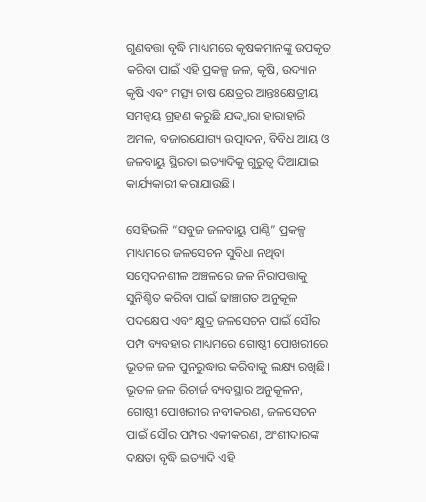ଗୁଣବତ୍ତା ବୃଦ୍ଧି ମାଧ୍ୟମରେ କୃଷକମାନଙ୍କୁ ଉପକୃତ କରିବା ପାଇଁ ଏହି ପ୍ରକଳ୍ପ ଜଳ, କୃଷି, ଉଦ୍ୟାନ କୃଷି ଏବଂ ମତ୍ସ୍ୟ ଚାଷ କ୍ଷେତ୍ରର ଆନ୍ତଃକ୍ଷେତ୍ରୀୟ ସମନ୍ୱୟ ଗ୍ରହଣ କରୁଛି ଯଦ୍ଦ୍ୱାରା ହାରାହାରି ଅମଳ, ବଜାରଯୋଗ୍ୟ ଉତ୍ପାଦନ, ବିବିଧ ଆୟ ଓ ଜଳବାୟୁ ସ୍ଥିରତା ଇତ୍ୟାଦିକୁ ଗୁରୁତ୍ୱ ଦିଆଯାଇ କାର୍ଯ୍ୟକାରୀ କରାଯାଉଛି।

ସେହିଭଳି “ସବୁଜ ଜଳବାୟୁ ପାଣ୍ଠି” ପ୍ରକଳ୍ପ ମାଧ୍ୟମରେ ଜଳସେଚନ ସୁବିଧା ନଥିବା ସମ୍ବେଦନଶୀଳ ଅଞ୍ଚଳରେ ଜଳ ନିରାପତ୍ତାକୁ ସୁନିଶ୍ଚିତ କରିବା ପାଇଁ ଢାଞ୍ଚାଗତ ଅନୁକୂଳ ପଦକ୍ଷେପ ଏବଂ କ୍ଷୁଦ୍ର ଜଳସେଚନ ପାଇଁ ସୌର ପମ୍ପ ବ୍ୟବହାର ମାଧ୍ୟମରେ ଗୋଷ୍ଠୀ ପୋଖରୀରେ ଭୂତଳ ଜଳ ପୁନରୁଦ୍ଧାର କରିବାକୁ ଲକ୍ଷ୍ୟ ରଖିଛି। ଭୂତଳ ଜଳ ରିଚାର୍ଜ ବ୍ୟବସ୍ଥାର ଅନୁକୂଳନ, ଗୋଷ୍ଠୀ ପୋଖରୀର ନବୀକରଣ, ଜଳସେଚନ ପାଇଁ ସୌର ପମ୍ପର ଏକୀକରଣ, ଅଂଶୀଦାରଙ୍କ ଦକ୍ଷତା ବୃଦ୍ଧି ଇତ୍ୟାଦି ଏହି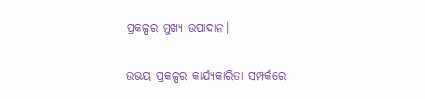ପ୍ରକଳ୍ପର ମୁଖ୍ୟ ଉପାଦାନ।

ଉଭୟ ପ୍ରକଳ୍ପର କାର୍ଯ୍ୟକାରିତା ସମ୍ପର୍କରେ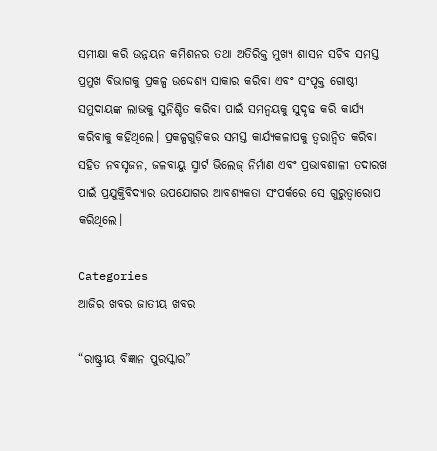ସମୀକ୍ଷା କରି ଉନ୍ନୟନ କମିଶନର ତଥା ଅତିରିକ୍ତ ମୁଖ୍ୟ ଶାସନ ସଚିବ ସମସ୍ତ ପ୍ରମୁଖ ବିଭାଗକୁ ପ୍ରକଳ୍ପ ଉଦ୍ଦେଶ୍ୟ ସାକାର କରିବା ଏବଂ ସଂପୃକ୍ତ ଗୋଷ୍ଠୀ ସମୁଦାୟଙ୍କ ଲାଭକୁ ସୁନିଶ୍ଚିତ କରିବା ପାଇଁ ସମନ୍ୱୟକୁ ସୁଦୃଢ କରି କାର୍ଯ୍ୟ କରିବାକୁ କହିଥିଲେ। ପ୍ରକଳ୍ପଗୁଡ଼ିକର ସମସ୍ତ କାର୍ଯ୍ୟକଳାପକୁ ତ୍ୱରାନ୍ୱିତ କରିବା ସହିତ ନବସୃଜନ, ଜଳବାୟୁ ସ୍ମାର୍ଟ ଭିଲେଜ୍ ନିର୍ମାଣ ଏବଂ ପ୍ରଭାବଶାଳୀ ତଦାରଖ ପାଇଁ ପ୍ରଯୁକ୍ତିବିଦ୍ୟାର ଉପଯୋଗର ଆବଶ୍ୟକତା ସଂପର୍କରେ ସେ ଗୁରୁତ୍ୱାରୋପ କରିଥିଲେ।

Categories
ଆଜିର ଖବର ଜାତୀୟ ଖବର

“ରାଷ୍ଟ୍ରୀୟ ବିଜ୍ଞାନ ପୁରସ୍କାର”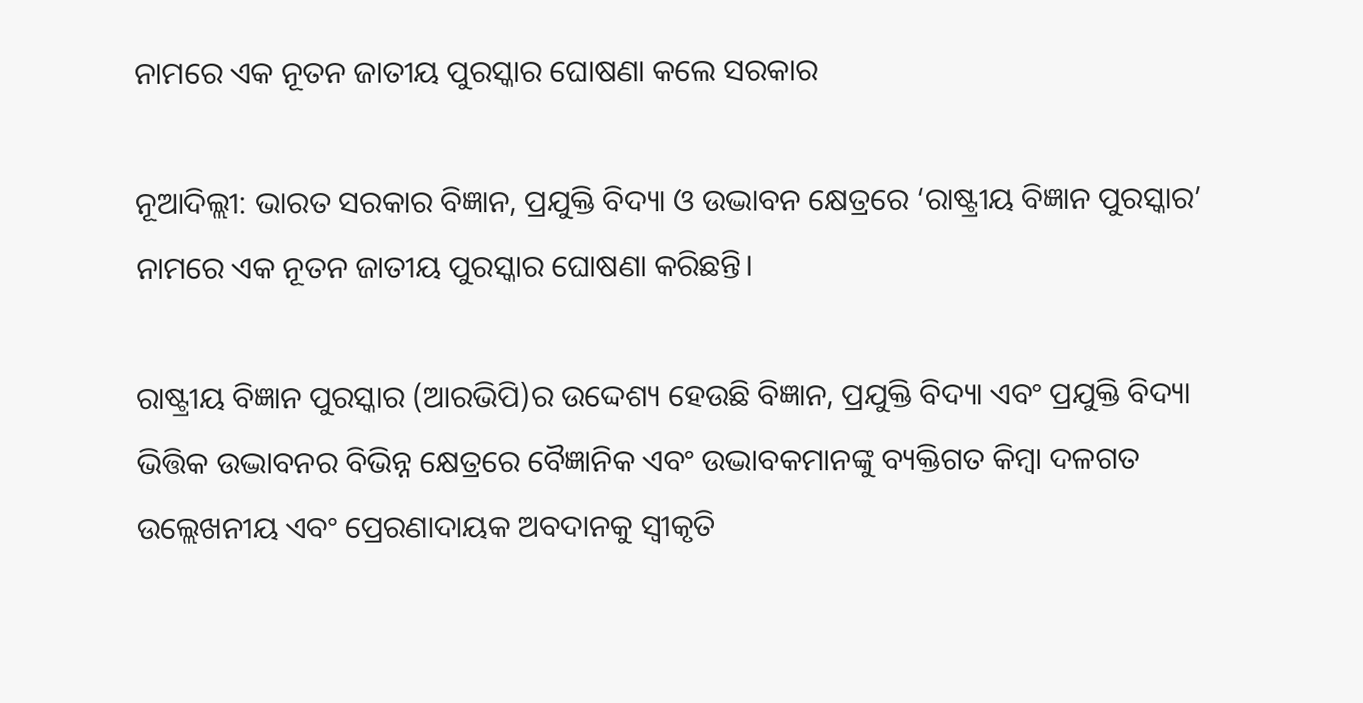ନାମରେ ଏକ ନୂତନ ଜାତୀୟ ପୁରସ୍କାର ଘୋଷଣା କଲେ ସରକାର

ନୂଆଦିଲ୍ଲୀ: ଭାରତ ସରକାର ବିଜ୍ଞାନ, ପ୍ରଯୁକ୍ତି ବିଦ୍ୟା ଓ ଉଦ୍ଭାବନ କ୍ଷେତ୍ରରେ ‘ରାଷ୍ଟ୍ରୀୟ ବିଜ୍ଞାନ ପୁରସ୍କାର’ ନାମରେ ଏକ ନୂତନ ଜାତୀୟ ପୁରସ୍କାର ଘୋଷଣା କରିଛନ୍ତି।

ରାଷ୍ଟ୍ରୀୟ ବିଜ୍ଞାନ ପୁରସ୍କାର (ଆରଭିପି)ର ଉଦ୍ଦେଶ୍ୟ ହେଉଛି ବିଜ୍ଞାନ, ପ୍ରଯୁକ୍ତି ବିଦ୍ୟା ଏବଂ ପ୍ରଯୁକ୍ତି ବିଦ୍ୟା ଭିତ୍ତିକ ଉଦ୍ଭାବନର ବିଭିନ୍ନ କ୍ଷେତ୍ରରେ ବୈଜ୍ଞାନିକ ଏବଂ ଉଦ୍ଭାବକମାନଙ୍କୁ ବ୍ୟକ୍ତିଗତ କିମ୍ବା ଦଳଗତ ଉଲ୍ଲେଖନୀୟ ଏବଂ ପ୍ରେରଣାଦାୟକ ଅବଦାନକୁ ସ୍ୱୀକୃତି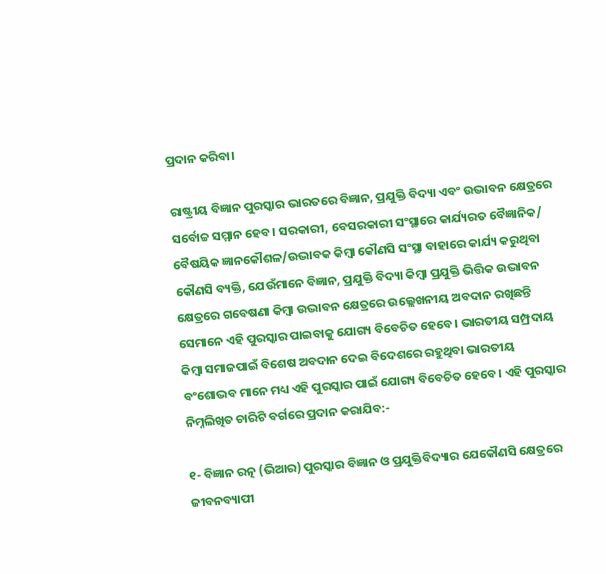ପ୍ରଦାନ କରିବା।

ରାଷ୍ଟ୍ରୀୟ ବିଜ୍ଞାନ ପୁରସ୍କାର ଭାରତରେ ବିଜ୍ଞାନ, ପ୍ରଯୁକ୍ତି ବିଦ୍ୟା ଏବଂ ଉଦ୍ଭାବନ କ୍ଷେତ୍ରରେ ସର୍ବୋଚ୍ଚ ସମ୍ମାନ ହେବ। ସରକାରୀ, ବେସରକାରୀ ସଂସ୍ଥାରେ କାର୍ଯ୍ୟରତ ବୈଜ୍ଞାନିକ/ ବୈଷୟିକ ଜ୍ଞାନକୌଶଳ/ଉଦ୍ଭାବକ କିମ୍ବା କୌଣସି ସଂସ୍ଥା ବାହାରେ କାର୍ଯ୍ୟ କରୁଥିବା କୌଣସି ବ୍ୟକ୍ତି, ଯେଉଁମାନେ ବିଜ୍ଞାନ, ପ୍ରଯୁକ୍ତି ବିଦ୍ୟା କିମ୍ବା ପ୍ରଯୁକ୍ତି ଭିତ୍ତିକ ଉଦ୍ଭାବନ କ୍ଷେତ୍ରରେ ଗବେଷଣା କିମ୍ବା ଉଦ୍ଭାବନ କ୍ଷେତ୍ରରେ ଉଲ୍ଲେଖନୀୟ ଅବଦାନ ରଖିଛନ୍ତି ସେମାନେ ଏହି ପୁରସ୍କାର ପାଇବାକୁ ଯୋଗ୍ୟ ବିବେଚିତ ହେବେ। ଭାରତୀୟ ସମ୍ପ୍ରଦାୟ କିମ୍ବା ସମାଜପାଇଁ ବିଶେଷ ଅବଦାନ ଦେଇ ବିଦେଶରେ ରହୁଥିବା ଭାରତୀୟ ବଂଶୋଦ୍ଭବ ମାନେ ମଧ୍ୟ ଏହି ପୁରସ୍କାର ପାଇଁ ଯୋଗ୍ୟ ବିବେଚିତ ହେବେ। ଏହି ପୁରସ୍କାର ନିମ୍ନଲିଖିତ ଚାରିଟି ବର୍ଗରେ ପ୍ରଦାନ କରାଯିବ:-

୧- ବିଜ୍ଞାନ ରତ୍ନ (ଭିଆର) ପୁରସ୍କାର ବିଜ୍ଞାନ ଓ ପ୍ରଯୁକ୍ତିବିଦ୍ୟାର ଯେକୌଣସି କ୍ଷେତ୍ରରେ ଜୀବନବ୍ୟାପୀ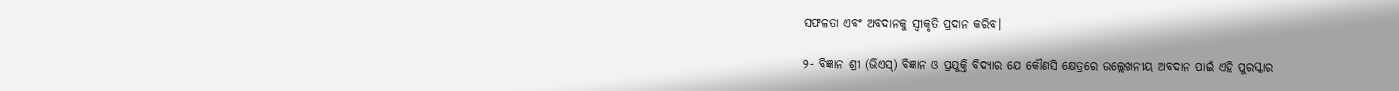ସଫଳତା ଏବଂ ଅବଦାନକୁ ସ୍ୱୀକୃତି ପ୍ରଦାନ କରିବ।

୨- ବିଜ୍ଞାନ ଶ୍ରୀ (ଭିଏସ୍) ବିଜ୍ଞାନ ଓ ପ୍ରଯୁକ୍ତି ବିଦ୍ୟାର ଯେ କୌଣସି କ୍ଷେତ୍ରରେ ଉଲ୍ଲେଖନୀୟ ଅବଦାନ ପାଇଁ ଏହି ପୁରସ୍କାର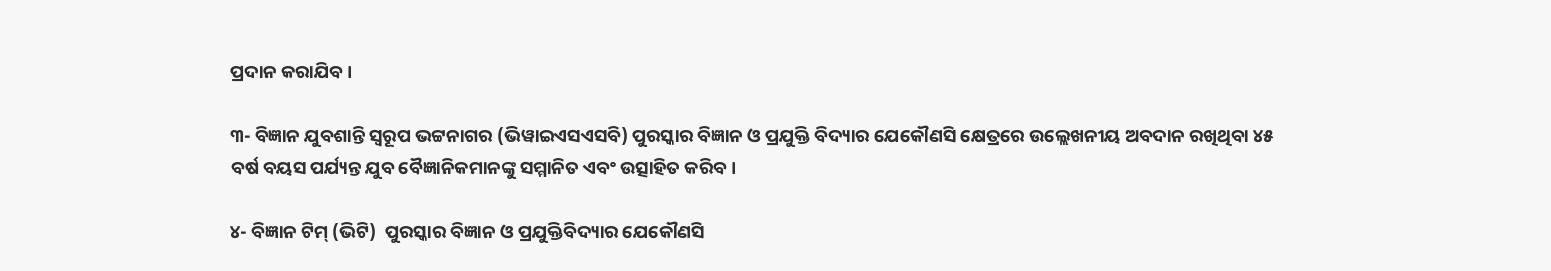ପ୍ରଦାନ କରାଯିବ।

୩- ବିଜ୍ଞାନ ଯୁବଶାନ୍ତି ସ୍ୱରୂପ ଭଟ୍ଟନାଗର (ଭିୱାଇଏସଏସବି) ପୁରସ୍କାର ବିଜ୍ଞାନ ଓ ପ୍ରଯୁକ୍ତି ବିଦ୍ୟାର ଯେକୌଣସି କ୍ଷେତ୍ରରେ ଉଲ୍ଲେଖନୀୟ ଅବଦାନ ରଖିଥିବା ୪୫ ବର୍ଷ ବୟସ ପର୍ଯ୍ୟନ୍ତ ଯୁବ ବୈଜ୍ଞାନିକମାନଙ୍କୁ ସମ୍ମାନିତ ଏବଂ ଉତ୍ସାହିତ କରିବ।

୪- ବିଜ୍ଞାନ ଟିମ୍ (ଭିଟି)  ପୁରସ୍କାର ବିଜ୍ଞାନ ଓ ପ୍ରଯୁକ୍ତିବିଦ୍ୟାର ଯେକୌଣସି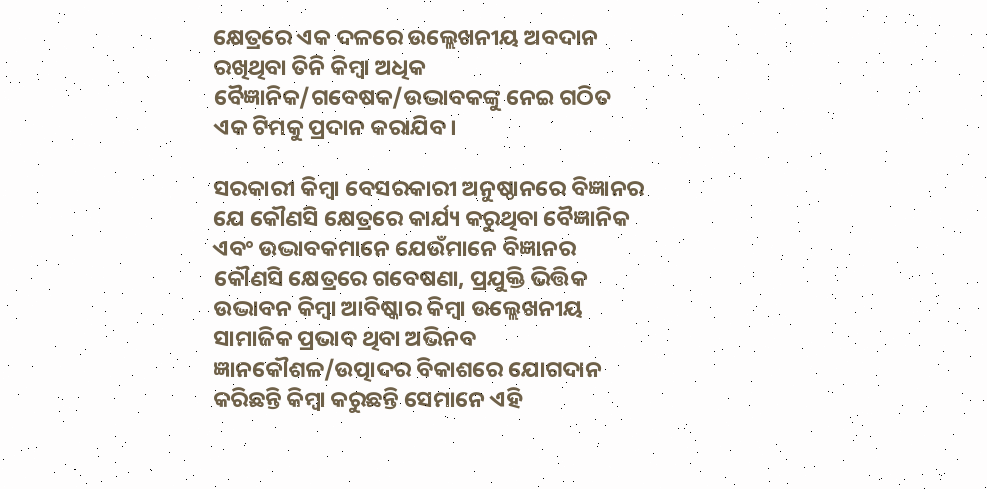କ୍ଷେତ୍ରରେ ଏକ ଦଳରେ ଉଲ୍ଲେଖନୀୟ ଅବଦାନ ରଖିଥିବା ତିନି କିମ୍ବା ଅଧିକ ବୈଜ୍ଞାନିକ/ଗବେଷକ/ଉଦ୍ଭାବକଙ୍କୁ ନେଇ ଗଠିତ ଏକ ଟିମକୁ ପ୍ରଦାନ କରାଯିବ।

ସରକାରୀ କିମ୍ବା ବେସରକାରୀ ଅନୁଷ୍ଠାନରେ ବିଜ୍ଞାନର ଯେ କୌଣସି କ୍ଷେତ୍ରରେ କାର୍ଯ୍ୟ କରୁଥିବା ବୈଜ୍ଞାନିକ ଏବଂ ଉଦ୍ଭାବକମାନେ ଯେଉଁମାନେ ବିଜ୍ଞାନର କୌଣସି କ୍ଷେତ୍ରରେ ଗବେଷଣା, ପ୍ରଯୁକ୍ତି ଭିତ୍ତିକ ଉଦ୍ଭାବନ କିମ୍ବା ଆବିଷ୍କାର କିମ୍ବା ଉଲ୍ଲେଖନୀୟ ସାମାଜିକ ପ୍ରଭାବ ଥିବା ଅଭିନବ ଜ୍ଞାନକୌଶଳ/ଉତ୍ପାଦର ବିକାଶରେ ଯୋଗଦାନ କରିଛନ୍ତି କିମ୍ବା କରୁଛନ୍ତି ସେମାନେ ଏହି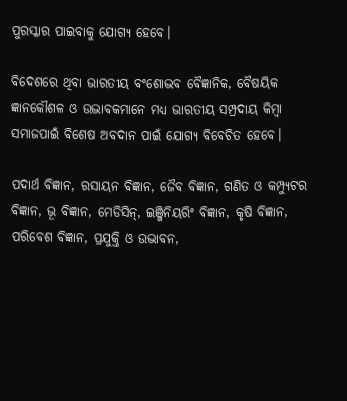ପୁରସ୍କାର ପାଇବାକୁ ଯୋଗ୍ୟ ହେବେ।

ବିଦେଶରେ ଥିବା ଭାରତୀୟ ବଂଶୋଦ୍ଭବ ବୈଜ୍ଞାନିକ, ବୈଷୟିକ ଜ୍ଞାନକୌଶଳ ଓ ଉଦ୍ଭାବକମାନେ ମଧ୍ୟ ଭାରତୀୟ ସମ୍ପ୍ରଦାୟ କିମ୍ବା ସମାଜପାଇଁ ବିଶେଷ ଅବଦାନ ପାଇଁ ଯୋଗ୍ୟ ବିବେଚିତ ହେବେ।

ପଦାର୍ଥ ବିଜ୍ଞାନ, ରସାୟନ ବିଜ୍ଞାନ, ଜୈବ ବିଜ୍ଞାନ, ଗଣିତ ଓ କମ୍ପ୍ୟୁଟର ବିଜ୍ଞାନ, ଭୂ ବିଜ୍ଞାନ, ମେଡିସିନ୍, ଇଞ୍ଜିନିୟରିଂ ବିଜ୍ଞାନ, କୃଷି ବିଜ୍ଞାନ, ପରିବେଶ ବିଜ୍ଞାନ, ପ୍ରଯୁକ୍ତି ଓ ଉଦ୍ଭାବନ,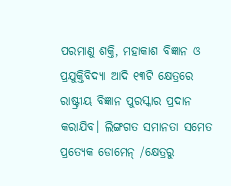ପରମାଣୁ ଶକ୍ତି, ମହାକାଶ ବିଜ୍ଞାନ ଓ ପ୍ରଯୁକ୍ତିବିଦ୍ୟା ଆଦି ୧୩ଟି କ୍ଷେତ୍ରରେ ରାଷ୍ଟ୍ରୀୟ ବିଜ୍ଞାନ ପୁରସ୍କାର ପ୍ରଦାନ କରାଯିବ। ଲିଙ୍ଗଗତ ସମାନତା ସମେତ ପ୍ରତ୍ୟେକ ଡୋମେନ୍ /କ୍ଷେତ୍ରରୁ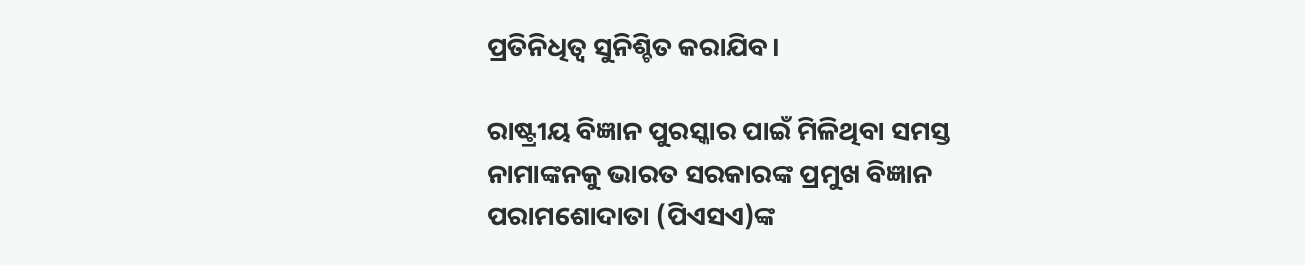ପ୍ରତିନିଧିତ୍ୱ ସୁନିଶ୍ଚିତ କରାଯିବ।

ରାଷ୍ଟ୍ରୀୟ ବିଜ୍ଞାନ ପୁରସ୍କାର ପାଇଁ ମିଳିଥିବା ସମସ୍ତ ନାମାଙ୍କନକୁ ଭାରତ ସରକାରଙ୍କ ପ୍ରମୁଖ ବିଜ୍ଞାନ ପରାମଶୋଦାତା (ପିଏସଏ)ଙ୍କ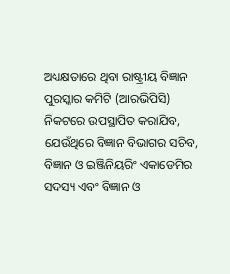ଅଧ୍ୟକ୍ଷତାରେ ଥିବା ରାଷ୍ଟ୍ରୀୟ ବିଜ୍ଞାନ ପୁରସ୍କାର କମିଟି (ଆରଭିପିସି) ନିକଟରେ ଉପସ୍ଥାପିତ କରାଯିବ, ଯେଉଁଥିରେ ବିଜ୍ଞାନ ବିଭାଗର ସଚିବ, ବିଜ୍ଞାନ ଓ ଇଞ୍ଜିନିୟରିଂ ଏକାଡେମିର ସଦସ୍ୟ ଏବଂ ବିଜ୍ଞାନ ଓ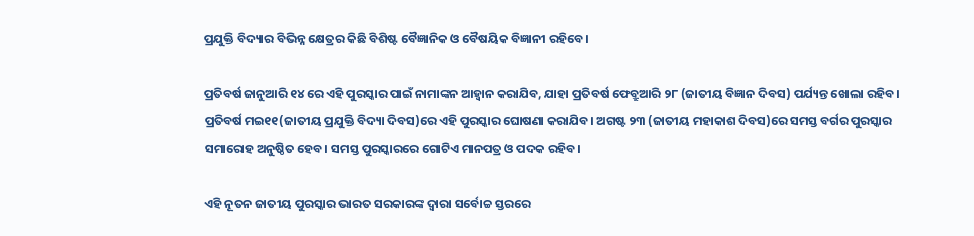ପ୍ରଯୁକ୍ତି ବିଦ୍ୟାର ବିଭିନ୍ନ କ୍ଷେତ୍ରର କିଛି ବିଶିଷ୍ଟ ବୈଜ୍ଞାନିକ ଓ ବୈଷୟିକ ବିଜ୍ଞାନୀ ରହିବେ।

ପ୍ରତିବର୍ଷ ଜାନୁଆରି ୧୪ ରେ ଏହି ପୁରସ୍କାର ପାଇଁ ନାମାଙ୍କନ ଆହ୍ୱାନ କରାଯିବ, ଯାହା ପ୍ରତିବର୍ଷ ଫେବ୍ରୁଆରି ୨୮ (ଜାତୀୟ ବିଜ୍ଞାନ ଦିବସ) ପର୍ଯ୍ୟନ୍ତ ଖୋଲା ରହିବ। ପ୍ରତିବର୍ଷ ମଇ୧୧(ଜାତୀୟ ପ୍ରଯୁକ୍ତି ବିଦ୍ୟା ଦିବସ)ରେ ଏହି ପୁରସ୍କାର ଘୋଷଣା କରାଯିବ। ଅଗଷ୍ଟ ୨୩ (ଜାତୀୟ ମହାକାଶ ଦିବସ)ରେ ସମସ୍ତ ବର୍ଗର ପୁରସ୍କାର ସମାରୋହ ଅନୁଷ୍ଠିତ ହେବ। ସମସ୍ତ ପୁରସ୍କାରରେ ଗୋଟିଏ ମାନପତ୍ର ଓ ପଦକ ରହିବ।

ଏହି ନୂତନ ଜାତୀୟ ପୁରସ୍କାର ଭାରତ ସରକାରଙ୍କ ଦ୍ୱାରା ସର୍ବୋଚ୍ଚ ସ୍ତରରେ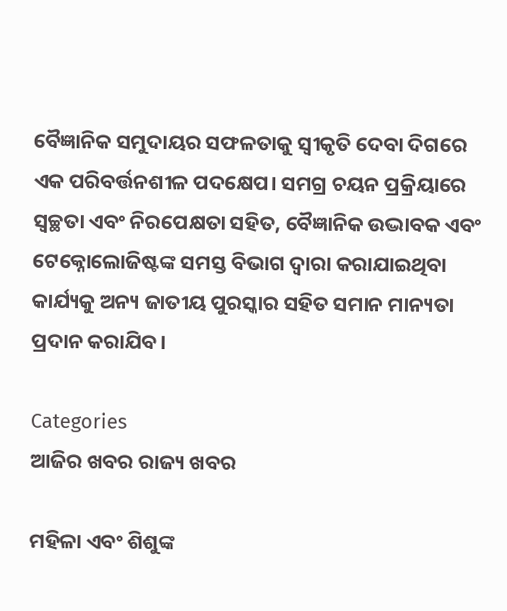ବୈଜ୍ଞାନିକ ସମୁଦାୟର ସଫଳତାକୁ ସ୍ୱୀକୃତି ଦେବା ଦିଗରେ ଏକ ପରିବର୍ତ୍ତନଶୀଳ ପଦକ୍ଷେପ। ସମଗ୍ର ଚୟନ ପ୍ରକ୍ରିୟାରେ ସ୍ୱଚ୍ଛତା ଏବଂ ନିରପେକ୍ଷତା ସହିତ, ବୈଜ୍ଞାନିକ ଉଦ୍ଭାବକ ଏବଂ ଟେକ୍ନୋଲୋଜିଷ୍ଟଙ୍କ ସମସ୍ତ ବିଭାଗ ଦ୍ୱାରା କରାଯାଇଥିବା କାର୍ଯ୍ୟକୁ ଅନ୍ୟ ଜାତୀୟ ପୁରସ୍କାର ସହିତ ସମାନ ମାନ୍ୟତା ପ୍ରଦାନ କରାଯିବ।

Categories
ଆଜିର ଖବର ରାଜ୍ୟ ଖବର

ମହିଳା ଏବଂ ଶିଶୁଙ୍କ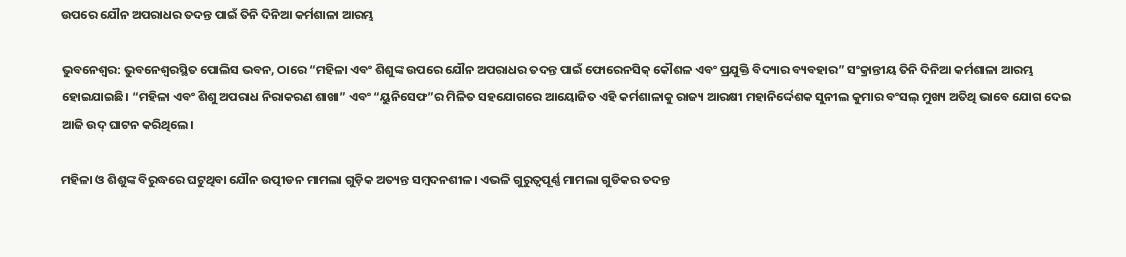ଉପରେ ଯୌନ ଅପରାଧର ତଦନ୍ତ ପାଇଁ ତିନି ଦିନିଆ କର୍ମଶାଳା ଆରମ୍ଭ

ଭୁବନେଶ୍ୱର: ଭୁବନେଶ୍ୱରସ୍ଥିତ ପୋଲିସ ଭବନ, ଠାରେ “ମହିଳା ଏବଂ ଶିଶୁଙ୍କ ଉପରେ ଯୌନ ଅପରାଧର ତଦନ୍ତ ପାଇଁ ଫୋରେନସିକ୍ କୌଶଳ ଏବଂ ପ୍ରଯୁକ୍ତି ବିଦ୍ୟାର ବ୍ୟବହାର” ସଂକ୍ରାନ୍ତୀୟ ତିନି ଦିନିଆ କର୍ମଶାଳା ଆରମ୍ଭ ହୋଇଯାଇଛି। “ମହିଳା ଏବଂ ଶିଶୁ ଅପରାଧ ନିରାକରଣ ଶାଖା” ଏବଂ “ୟୁନିସେଫ”ର ମିଳିତ ସହଯୋଗରେ ଆୟୋଜିତ ଏହି କର୍ମଶାଳାକୁ ରାଜ୍ୟ ଆରକ୍ଷୀ ମହାନିର୍ଦ୍ଦେଶକ ସୁନୀଲ କୁମାର ବଂସଲ୍ ମୁଖ୍ୟ ଅତିଥି ଭାବେ ଯୋଗ ଦେଇ ଆଜି ଉଦ୍ ଘାଟନ କରିଥିଲେ।

ମହିଳା ଓ ଶିଶୁଙ୍କ ବିରୁଦ୍ଧରେ ଘଟୁଥିବା ଯୌନ ଉତ୍ପୀଡନ ମାମଲା ଗୁଡ଼ିକ ଅତ୍ୟନ୍ତ ସମ୍ବଦନଶୀଳ। ଏଭଳି ଗୁରୁତ୍ୱପୂର୍ଣ୍ଣ ମାମଲା ଗୁଡିକର ତଦନ୍ତ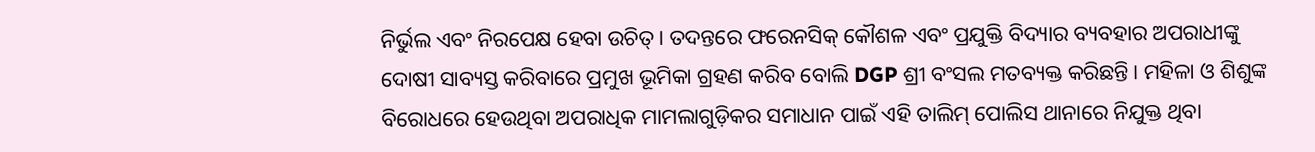ନିର୍ଭୁଲ ଏବଂ ନିରପେକ୍ଷ ହେବା ଉଚିତ୍। ତଦନ୍ତରେ ଫରେନସିକ୍ କୌଶଳ ଏବଂ ପ୍ରଯୁକ୍ତି ବିଦ୍ୟାର ବ୍ୟବହାର ଅପରାଧୀଙ୍କୁ ଦୋଷୀ ସାବ୍ୟସ୍ତ କରିବାରେ ପ୍ରମୁଖ ଭୂମିକା ଗ୍ରହଣ କରିବ ବୋଲି DGP ଶ୍ରୀ ବଂସଲ ମତବ୍ୟକ୍ତ କରିଛନ୍ତି। ମହିଳା ଓ ଶିଶୁଙ୍କ ବିରୋଧରେ ହେଉଥିବା ଅପରାଧିକ ମାମଲାଗୁଡ଼ିକର ସମାଧାନ ପାଇଁ ଏହି ତାଲିମ୍ ପୋଲିସ ଥାନାରେ ନିଯୁକ୍ତ ଥିବା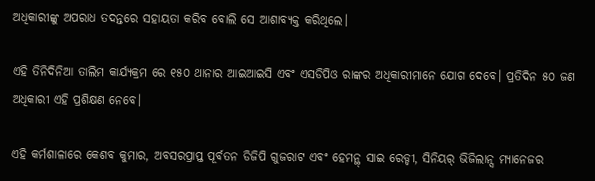ଅଧିକାରୀଙ୍କୁ ଅପରାଧ ତଦନ୍ତରେ ସହାୟତା କରିବ ବୋଲି ସେ ଆଶାବ୍ୟକ୍ତ କରିଥିଲେ।

ଏହି ତିନିଦିନିଆ ତାଲିମ କାର୍ଯ୍ୟକ୍ରମ ରେ ୧୫୦ ଥାନାର ଆଇଆଇସି ଏବଂ ଏସଡିପିଓ ରାଙ୍କର ଅଧିକାରୀମାନେ ଯୋଗ ଦେବେ। ପ୍ରତିଦିନ ୫୦ ଜଣ ଅଧିକାରୀ ଏହି ପ୍ରଶିକ୍ଷଣ ନେବେ।

ଏହି କର୍ମଶାଳାରେ କେଶବ କୁମାର, ଅବସରପ୍ରାପ୍ତ ପୂର୍ବତନ ଡିଜିପି ଗୁଜରାଟ ଏବଂ ହେମନ୍ଥ୍ ସାଇ ରେଡ୍ଡୀ, ସିନିୟର୍ ଭିଜିଲାନ୍ସ ମ୍ୟାନେଜର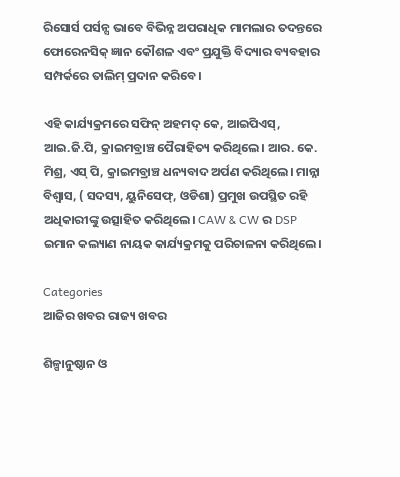ରିସୋର୍ସ ପର୍ସନ୍ସ ଭାବେ ବିଭିନ୍ନ ଅପରାଧିକ ମାମଲାର ତଦନ୍ତରେ ଫୋରେନସିକ୍ ଜ୍ଞାନ କୌଶଳ ଏବଂ ପ୍ରଯୁକ୍ତି ବିଦ୍ୟାର ବ୍ୟବହାର ସମ୍ପର୍କରେ ତାଲିମ୍ ପ୍ରଦାନ କରିବେ।

ଏହି କାର୍ଯ୍ୟକ୍ରମରେ ସଫିନ୍ ଅହମଦ୍ କେ, ଆଇପିଏସ୍, ଆଇ.ଜି.ପି, କ୍ରାଇମବ୍ରାଞ୍ଚ ପୈରାହିତ୍ୟ କରିଥିଲେ। ଆର. କେ. ମିଶ୍ର, ଏସ୍ ପି, କ୍ରାଇମବ୍ରାଞ୍ଚ ଧନ୍ୟବାଦ ଅର୍ପଣ କରିଥିଲେ। ମାନ୍ନା ବିଶ୍ୱାସ, ( ସଦସ୍ୟ, ୟୁନିସେଫ୍, ଓଡିଶା) ପ୍ରମୁଖ ଉପସ୍ଥିତ ରହି ଅଧିକାରୀଙ୍କୁ ଉତ୍ସାହିତ କରିଥିଲେ। CAW & CW ର DSP ଇମାନ କଲ୍ୟାଣ ନାୟକ କାର୍ଯ୍ୟକ୍ରମକୁ ପରିଚାଳନା କରିଥିଲେ।

Categories
ଆଜିର ଖବର ରାଜ୍ୟ ଖବର

ଶିଳ୍ପାନୁଷ୍ଠାନ ଓ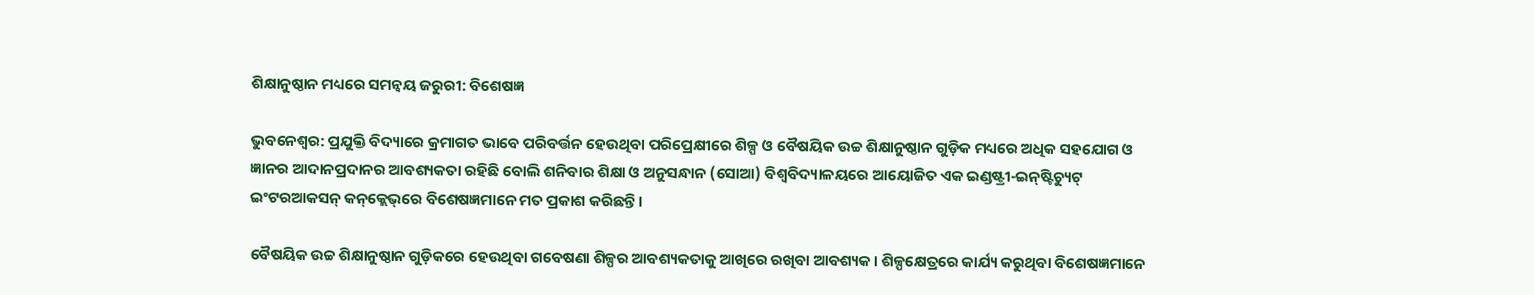ଶିକ୍ଷାନୁଷ୍ଠାନ ମଧ୍ୟରେ ସମନ୍ୱୟ ଜରୁରୀ: ବିଶେଷଜ୍ଞ

ଭୁବନେଶ୍ୱର: ପ୍ରଯୁକ୍ତି ବିଦ୍ୟାରେ କ୍ରମାଗତ ଭାବେ ପରିବର୍ତ୍ତନ ହେଉଥିବା ପରିପ୍ରେକ୍ଷୀରେ ଶିଳ୍ପ ଓ ବୈଷୟିକ ଉଚ୍ଚ ଶିକ୍ଷାନୁଷ୍ଠାନ ଗୁଡ଼ିକ ମଧ୍ୟରେ ଅଧିକ ସହଯୋଗ ଓ ଜ୍ଞାନର ଆଦାନପ୍ରଦାନର ଆବଶ୍ୟକତା ରହିଛି ବୋଲି ଶନିବାର ଶିକ୍ଷା ଓ ଅନୁସନ୍ଧାନ (ସୋଆ) ବିଶ୍ୱବିଦ୍ୟାଳୟରେ ଆୟୋଜିତ ଏକ ଇଣ୍ଡଷ୍ଟ୍ରୀ-ଇନ୍‌ଷ୍ଟିଚ୍ୟୁଟ୍ ଇଂଟରଆକସନ୍ କନ୍‌କ୍ଲେଭ୍‌ରେ ବିଶେଷଜ୍ଞମାନେ ମତ ପ୍ରକାଶ କରିଛନ୍ତି।

ବୈଷୟିକ ଉଚ୍ଚ ଶିକ୍ଷାନୁଷ୍ଠାନ ଗୁଡ଼ିକରେ ହେଉଥିବା ଗବେଷଣା ଶିଳ୍ପର ଆବଶ୍ୟକତାକୁ ଆଖିରେ ରଖିବା ଆବଶ୍ୟକ। ଶିଳ୍ପକ୍ଷେତ୍ରରେ କାର୍ଯ୍ୟ କରୁଥିବା ବିଶେଷଜ୍ଞମାନେ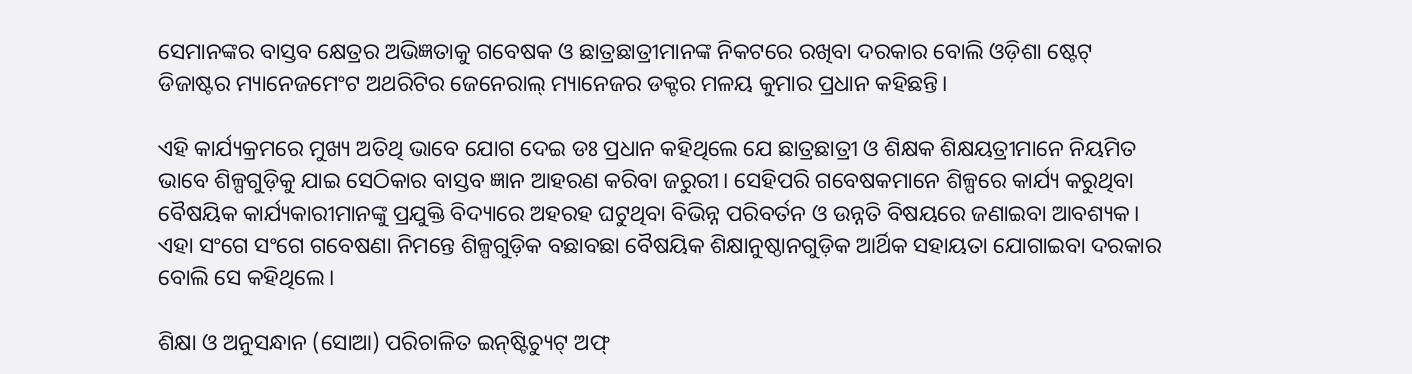ସେମାନଙ୍କର ବାସ୍ତବ କ୍ଷେତ୍ରର ଅଭିଜ୍ଞତାକୁ ଗବେଷକ ଓ ଛାତ୍ରଛାତ୍ରୀମାନଙ୍କ ନିକଟରେ ରଖିବା ଦରକାର ବୋଲି ଓଡ଼ିଶା ଷ୍ଟେଟ୍ ଡିଜାଷ୍ଟର ମ୍ୟାନେଜମେଂଟ ଅଥରିଟିର ଜେନେରାଲ୍ ମ୍ୟାନେଜର ଡକ୍ଟର ମଳୟ କୁମାର ପ୍ରଧାନ କହିଛନ୍ତି।

ଏହି କାର୍ଯ୍ୟକ୍ରମରେ ମୁଖ୍ୟ ଅତିଥି ଭାବେ ଯୋଗ ଦେଇ ଡଃ ପ୍ରଧାନ କହିଥିଲେ ଯେ ଛାତ୍ରଛାତ୍ରୀ ଓ ଶିକ୍ଷକ ଶିକ୍ଷୟତ୍ରୀମାନେ ନିୟମିତ ଭାବେ ଶିଳ୍ପଗୁଡ଼ିକୁ ଯାଇ ସେଠିକାର ବାସ୍ତବ ଜ୍ଞାନ ଆହରଣ କରିବା ଜରୁରୀ। ସେହିପରି ଗବେଷକମାନେ ଶିଳ୍ପରେ କାର୍ଯ୍ୟ କରୁଥିବା ବୈଷୟିକ କାର୍ଯ୍ୟକାରୀମାନଙ୍କୁ ପ୍ରଯୁକ୍ତି ବିଦ୍ୟାରେ ଅହରହ ଘଟୁଥିବା ବିଭିନ୍ନ ପରିବର୍ତନ ଓ ଉନ୍ନତି ବିଷୟରେ ଜଣାଇବା ଆବଶ୍ୟକ। ଏହା ସଂଗେ ସଂଗେ ଗବେଷଣା ନିମନ୍ତେ ଶିଳ୍ପଗୁଡ଼ିକ ବଛାବଛା ବୈଷୟିକ ଶିକ୍ଷାନୁଷ୍ଠାନଗୁଡ଼ିକ ଆର୍ଥିକ ସହାୟତା ଯୋଗାଇବା ଦରକାର ବୋଲି ସେ କହିଥିଲେ।

ଶିକ୍ଷା ଓ ଅନୁସନ୍ଧାନ (ସୋଆ) ପରିଚାଳିତ ଇନ୍‌ଷ୍ଟିଚ୍ୟୁଟ୍ ଅଫ୍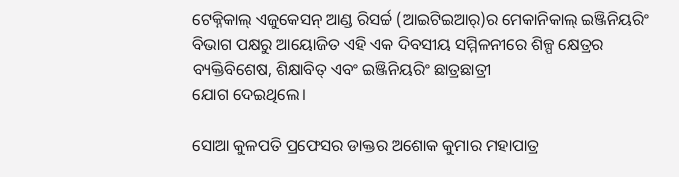ଟେକ୍ନିକାଲ୍ ଏଜୁକେସନ୍ ଆଣ୍ଡ ରିସର୍ଚ୍ଚ (ଆଇଟିଇଆର୍‌)ର ମେକାନିକାଲ୍‌ ଇଞ୍ଜିନିୟରିଂ ବିଭାଗ ପକ୍ଷରୁ ଆୟୋଜିତ ଏହି ଏକ ଦିବସୀୟ ସମ୍ମିଳନୀରେ ଶିଳ୍ପ କ୍ଷେତ୍ରର ବ୍ୟକ୍ତିବିଶେଷ, ଶିକ୍ଷାବିତ୍ ଏବଂ ଇଞ୍ଜିନିୟରିଂ ଛାତ୍ରଛାତ୍ରୀ
ଯୋଗ ଦେଇଥିଲେ।

ସୋଆ କୁଳପତି ପ୍ରଫେସର ଡାକ୍ତର ଅଶୋକ କୁମାର ମହାପାତ୍ର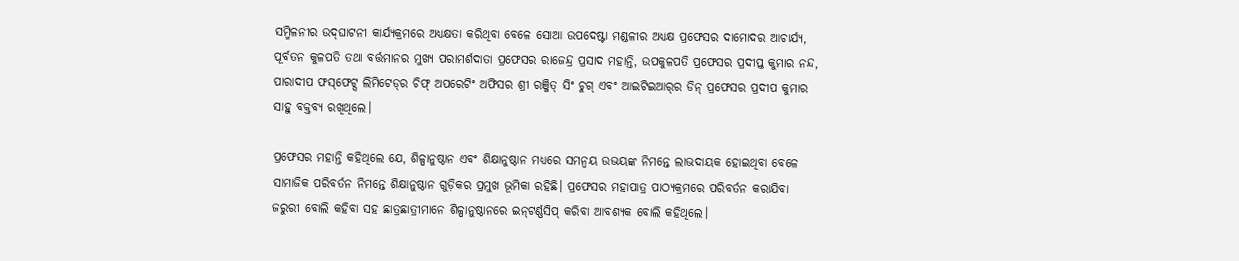ସମ୍ମିଳନୀର ଉଦ୍‌ଘାଟନୀ କାର୍ଯ୍ୟକ୍ରମରେ ଅଧ୍ୟକ୍ଷତା କରିଥିବା ବେଳେ ସୋଆ ଉପଦେଷ୍ଟା ମଣ୍ଡଳୀର ଅଧ୍ୟକ୍ଷ ପ୍ରଫେସର ଦାମୋଦର ଆଚାର୍ଯ୍ୟ, ପୂର୍ବତନ କୁଳପତି ତଥା ବର୍ତ୍ତମାନର ମୁଖ୍ୟ ପରାମର୍ଶଦାତା ପ୍ରଫେସର ରାଜେନ୍ଦ୍ର ପ୍ରସାଦ ମହାନ୍ତି, ଉପକୁଳପତି ପ୍ରଫେସର ପ୍ରଦୀପ୍ତ କୁମାର ନନ୍ଦ, ପାରାଦୀପ ଫସ୍‌ଫେଟ୍ସ ଲିମିଟେଡ୍‌ର ଚିଫ୍ ଅପରେଟିଂ ଅଫିସର ଶ୍ରୀ ରଞ୍ଜିତ୍ ସିଂ ଚୁଗ୍ ଏବଂ ଆଇଟିଇଆର୍‌ର ଡିନ୍ ପ୍ରଫେସର ପ୍ରଦୀପ କୁମାର ସାହୁ ବକ୍ତବ୍ୟ ରଖିଥିଲେ।

ପ୍ରଫେସର ମହାନ୍ତି କହିଥିଲେ ଯେ, ଶିଳ୍ପାନୁଷ୍ଠାନ ଏବଂ ଶିକ୍ଷାନୁଷ୍ଠାନ ମଧ୍ୟରେ ସମନ୍ୱୟ ଉଭୟଙ୍କ ନିମନ୍ତେ ଲାଭଦାୟକ ହୋଇଥିବା ବେଳେ ସାମାଜିକ ପରିବର୍ତନ ନିମନ୍ତେ ଶିକ୍ଷାନୁଷ୍ଠାନ ଗୁଡ଼ିକର ପ୍ରମୁଖ ଭୂମିକା ରହିଛି। ପ୍ରଫେସର ମହାପାତ୍ର ପାଠ୍ୟକ୍ରମରେ ପରିବର୍ତନ କରାଯିବା ଜରୁରୀ ବୋଲି କହିବା ସହ ଛାତ୍ରଛାତ୍ରୀମାନେ ଶିଳ୍ପାନୁଷ୍ଠାନରେ ଇନ୍‌ଟର୍ଣ୍ଣସିପ୍ କରିବା ଆବଶ୍ୟକ ବୋଲି କହିଥିଲେ।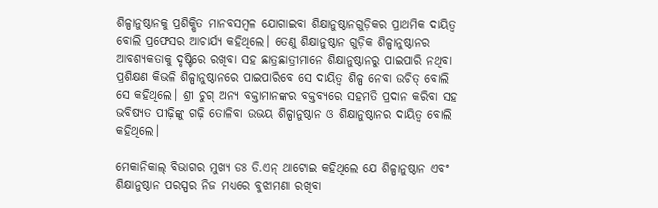ଶିଳ୍ପାନୁଷ୍ଠାନକୁ ପ୍ରଶିକ୍ଷିତ ମାନବସମ୍ବଳ ଯୋଗାଇବା ଶିକ୍ଷାନୁଷ୍ଠାନଗୁଡ଼ିକର ପ୍ରାଥମିକ ଦାୟିତ୍ୱ ବୋଲି ପ୍ରଫେସର ଆଚାର୍ଯ୍ୟ କହିଥିଲେ। ତେଣୁ ଶିକ୍ଷାନୁଷ୍ଠାନ ଗୁଡ଼ିକ ଶିଳ୍ପାନୁଷ୍ଠାନର ଆବଶ୍ୟକତାକୁ ଦୃଷ୍ଟିରେ ରଖିବା ସହ ଛାତ୍ରଛାତ୍ରୀମାନେ ଶିକ୍ଷାନୁଷ୍ଠାନରୁ ପାଇପାରି ନଥିବା ପ୍ରଶିକ୍ଷଣ କିଭଳି ଶିଳ୍ପାନୁଷ୍ଠାନରେ ପାଇପାରିବେ ସେ ଦାୟିତ୍ୱ ଶିଳ୍ପ ନେବା ଉଚିତ୍ ବୋଲି ସେ କହିଥିଲେ। ଶ୍ରୀ ଚୁଗ୍ ଅନ୍ୟ ବକ୍ତାମାନଙ୍କର ବକ୍ତବ୍ୟରେ ସହମତି ପ୍ରଦାନ କରିବା ସହ ଭବିଷ୍ୟତ ପୀଢ଼ିଙ୍କୁ ଗଢ଼ି ତୋଳିବା ଉଭୟ ଶିଳ୍ପାନୁଷ୍ଠାନ ଓ ଶିକ୍ଷାନୁଷ୍ଠାନର ଦାୟିତ୍ୱ ବୋଲି କହିଥିଲେ।

ମେକାନିକାଲ୍ ବିଭାଗର ମୁଖ୍ୟ ଡଃ ଡି.ଏନ୍ ଥାଟୋଇ କହିଥିଲେ ଯେ ଶିଳ୍ପାନୁଷ୍ଠାନ ଏବଂ ଶିକ୍ଷାନୁଷ୍ଠାନ ପରସ୍ପର ନିଜ ମଧ୍ୟରେ ବୁଝାମଣା ରଖିବା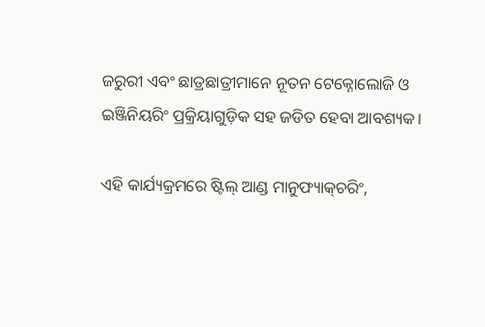ଜରୁରୀ ଏବଂ ଛାତ୍ରଛାତ୍ରୀମାନେ ନୂତନ ଟେକ୍ନୋଲୋଜି ଓ ଇଞ୍ଜିନିୟରିଂ ପ୍ରକ୍ରିୟାଗୁଡ଼ିକ ସହ ଜଡିତ ହେବା ଆବଶ୍ୟକ।

ଏହି କାର୍ଯ୍ୟକ୍ରମରେ ଷ୍ଟିଲ୍ ଆଣ୍ଡ ମାନୁଫ୍ୟାକ୍‌ଚରିଂ,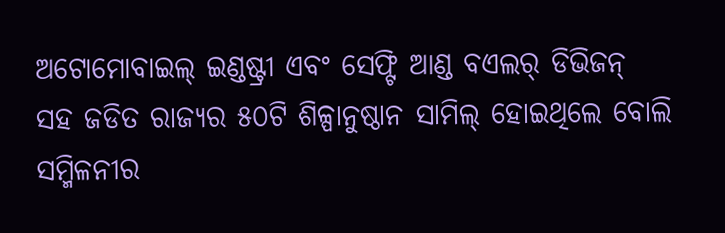ଅଟୋମୋବାଇଲ୍ ଇଣ୍ଡଷ୍ଟ୍ରୀ ଏବଂ ସେଫ୍ଟି ଆଣ୍ଡ ବଏଲର୍ ଡିଭିଜନ୍ ସହ ଜଡିତ ରାଜ୍ୟର ୫୦ଟି ଶିଳ୍ପାନୁଷ୍ଠାନ ସାମିଲ୍ ହୋଇଥିଲେ ବୋଲି ସମ୍ମିଳନୀର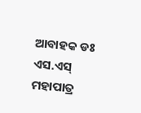ଆବାହକ ଡଃ ଏସ.ଏସ୍ ମହାପାତ୍ର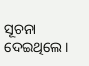ସୂଚନା ଦେଇଥିଲେ।